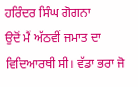ਹਰਿੰਦਰ ਸਿੰਘ ਗੋਗਨਾ
ਉਦੋਂ ਮੈਂ ਅੱਠਵੀਂ ਜਮਾਤ ਦਾ ਵਿਦਿਆਰਥੀ ਸੀ। ਵੱਡਾ ਭਰਾ ਜੋ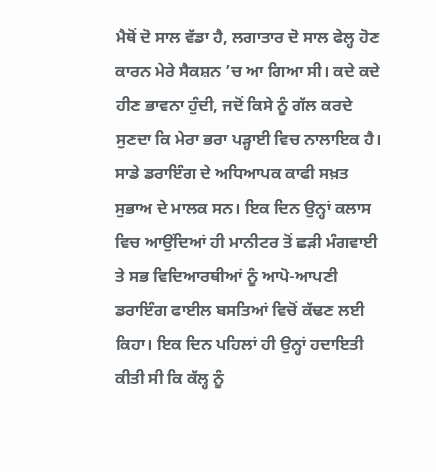ਮੈਥੋਂ ਦੋ ਸਾਲ ਵੱਡਾ ਹੈ, ਲਗਾਤਾਰ ਦੋ ਸਾਲ ਫੇਲ੍ਹ ਹੋਣ ਕਾਰਨ ਮੇਰੇ ਸੈਕਸ਼ਨ ’ਚ ਆ ਗਿਆ ਸੀ। ਕਦੇ ਕਦੇ ਹੀਣ ਭਾਵਨਾ ਹੁੰਦੀ, ਜਦੋਂ ਕਿਸੇ ਨੂੰ ਗੱਲ ਕਰਦੇ ਸੁਣਦਾ ਕਿ ਮੇਰਾ ਭਰਾ ਪੜ੍ਹਾਈ ਵਿਚ ਨਾਲਾਇਕ ਹੈ।
ਸਾਡੇ ਡਰਾਇੰਗ ਦੇ ਅਧਿਆਪਕ ਕਾਫੀ ਸਖ਼ਤ ਸੁਭਾਅ ਦੇ ਮਾਲਕ ਸਨ। ਇਕ ਦਿਨ ਉਨ੍ਹਾਂ ਕਲਾਸ ਵਿਚ ਆਉਂਦਿਆਂ ਹੀ ਮਾਨੀਟਰ ਤੋਂ ਛੜੀ ਮੰਗਵਾਈ ਤੇ ਸਭ ਵਿਦਿਆਰਥੀਆਂ ਨੂੰ ਆਪੋ-ਆਪਣੀ ਡਰਾਇੰਗ ਫਾਈਲ ਬਸਤਿਆਂ ਵਿਚੋਂ ਕੱਢਣ ਲਈ ਕਿਹਾ। ਇਕ ਦਿਨ ਪਹਿਲਾਂ ਹੀ ਉਨ੍ਹਾਂ ਹਦਾਇਤੀ ਕੀਤੀ ਸੀ ਕਿ ਕੱਲ੍ਹ ਨੂੰ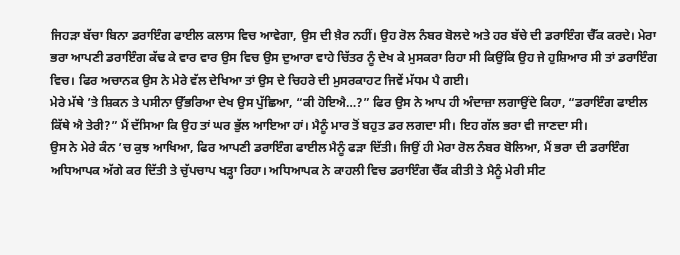ਜਿਹੜਾ ਬੱਚਾ ਬਿਨਾ ਡਰਾਇੰਗ ਫਾਈਲ ਕਲਾਸ ਵਿਚ ਆਵੇਗਾ, ਉਸ ਦੀ ਖ਼ੈਰ ਨਹੀਂ। ਉਹ ਰੋਲ ਨੰਬਰ ਬੋਲਦੇ ਅਤੇ ਹਰ ਬੱਚੇ ਦੀ ਡਰਾਇੰਗ ਚੈੱਕ ਕਰਦੇ। ਮੇਰਾ ਭਰਾ ਆਪਣੀ ਡਰਾਇੰਗ ਕੱਢ ਕੇ ਵਾਰ ਵਾਰ ਉਸ ਵਿਚ ਉਸ ਦੁਆਰਾ ਵਾਹੇ ਚਿੱਤਰ ਨੂੰ ਦੇਖ ਕੇ ਮੁਸਕਰਾ ਰਿਹਾ ਸੀ ਕਿਉਂਕਿ ਉਹ ਜੇ ਹੁਸ਼ਿਆਰ ਸੀ ਤਾਂ ਡਰਾਇੰਗ ਵਿਚ। ਫਿਰ ਅਚਾਨਕ ਉਸ ਨੇ ਮੇਰੇ ਵੱਲ ਦੇਖਿਆ ਤਾਂ ਉਸ ਦੇ ਚਿਹਰੇ ਦੀ ਮੁਸਰਕਾਹਟ ਜਿਵੇਂ ਮੱਧਮ ਪੈ ਗਈ।
ਮੇਰੇ ਮੱਥੇ ’ਤੇ ਸ਼ਿਕਨ ਤੇ ਪਸੀਨਾ ਉੱਭਰਿਆ ਦੇਖ ਉਸ ਪੁੱਛਿਆ, “ਕੀ ਹੋਇਐ…?” ਫਿਰ ਉਸ ਨੇ ਆਪ ਹੀ ਅੰਦਾਜ਼ਾ ਲਗਾਉਂਦੇ ਕਿਹਾ, “ਡਰਾਇੰਗ ਫਾਈਲ ਕਿੱਥੇ ਐ ਤੇਰੀ?” ਮੈਂ ਦੱਸਿਆ ਕਿ ਉਹ ਤਾਂ ਘਰ ਭੁੱਲ ਆਇਆ ਹਾਂ। ਮੈਨੂੰ ਮਾਰ ਤੋਂ ਬਹੁਤ ਡਰ ਲਗਦਾ ਸੀ। ਇਹ ਗੱਲ ਭਰਾ ਵੀ ਜਾਣਦਾ ਸੀ।
ਉਸ ਨੇ ਮੇਰੇ ਕੰਨ ’ਚ ਕੁਝ ਆਖਿਆ, ਫਿਰ ਆਪਣੀ ਡਰਾਇੰਗ ਫਾਈਲ ਮੈਨੂੰ ਫੜਾ ਦਿੱਤੀ। ਜਿਉਂ ਹੀ ਮੇਰਾ ਰੋਲ ਨੰਬਰ ਬੋਲਿਆ, ਮੈਂ ਭਰਾ ਦੀ ਡਰਾਇੰਗ ਅਧਿਆਪਕ ਅੱਗੇ ਕਰ ਦਿੱਤੀ ਤੇ ਚੁੱਪਚਾਪ ਖੜ੍ਹਾ ਰਿਹਾ। ਅਧਿਆਪਕ ਨੇ ਕਾਹਲੀ ਵਿਚ ਡਰਾਇੰਗ ਚੈੱਕ ਕੀਤੀ ਤੇ ਮੈਨੂੰ ਮੇਰੀ ਸੀਟ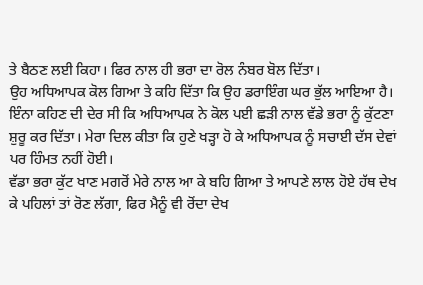ਤੇ ਬੈਠਣ ਲਈ ਕਿਹਾ। ਫਿਰ ਨਾਲ ਹੀ ਭਰਾ ਦਾ ਰੋਲ ਨੰਬਰ ਬੋਲ ਦਿੱਤਾ।
ਉਹ ਅਧਿਆਪਕ ਕੋਲ ਗਿਆ ਤੇ ਕਹਿ ਦਿੱਤਾ ਕਿ ਉਹ ਡਰਾਇੰਗ ਘਰ ਭੁੱਲ ਆਇਆ ਹੈ। ਇੰਨਾ ਕਹਿਣ ਦੀ ਦੇਰ ਸੀ ਕਿ ਅਧਿਆਪਕ ਨੇ ਕੋਲ ਪਈ ਛੜੀ ਨਾਲ ਵੱਡੇ ਭਰਾ ਨੂੰ ਕੁੱਟਣਾ ਸ਼ੁਰੂ ਕਰ ਦਿੱਤਾ। ਮੇਰਾ ਦਿਲ ਕੀਤਾ ਕਿ ਹੁਣੇ ਖੜ੍ਹਾ ਹੋ ਕੇ ਅਧਿਆਪਕ ਨੂੰ ਸਚਾਈ ਦੱਸ ਦੇਵਾਂ ਪਰ ਹਿੰਮਤ ਨਹੀਂ ਹੋਈ।
ਵੱਡਾ ਭਰਾ ਕੁੱਟ ਖਾਣ ਮਗਰੋਂ ਮੇਰੇ ਨਾਲ ਆ ਕੇ ਬਹਿ ਗਿਆ ਤੇ ਆਪਣੇ ਲਾਲ ਹੋਏ ਹੱਥ ਦੇਖ ਕੇ ਪਹਿਲਾਂ ਤਾਂ ਰੋਣ ਲੱਗਾ, ਫਿਰ ਮੈਨੂੰ ਵੀ ਰੋਂਦਾ ਦੇਖ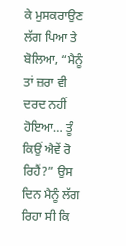ਕੇ ਮੁਸਕਰਾਉਣ ਲੱਗ ਪਿਆ ਤੇ ਬੋਲਿਆ, “ਮੈਨੂੰ ਤਾਂ ਜ਼ਰਾ ਵੀ ਦਰਦ ਨਹੀਂ ਹੋਇਆ… ਤੂੰ ਕਿਉਂ ਐਵੇਂ ਰੋ ਰਿਹੈਂ?” ਉਸ ਦਿਨ ਮੈਨੂੰ ਲੱਗ ਰਿਹਾ ਸੀ ਕਿ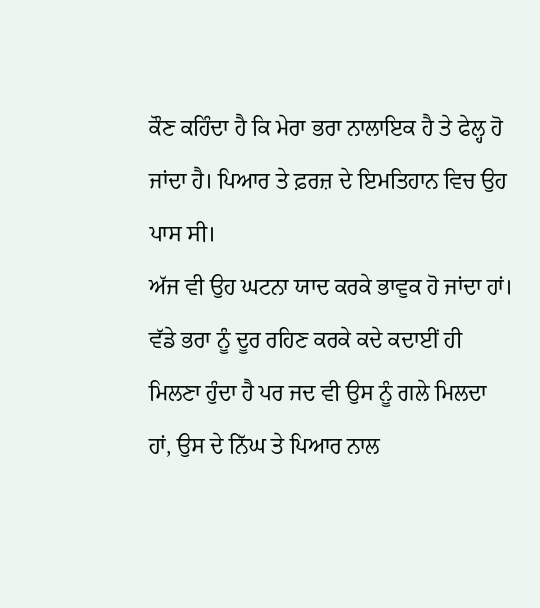ਕੌਣ ਕਹਿੰਦਾ ਹੈ ਕਿ ਮੇਰਾ ਭਰਾ ਨਾਲਾਇਕ ਹੈ ਤੇ ਫੇਲ੍ਹ ਹੋ ਜਾਂਦਾ ਹੈ। ਪਿਆਰ ਤੇ ਫ਼ਰਜ਼ ਦੇ ਇਮਤਿਹਾਨ ਵਿਚ ਉਹ ਪਾਸ ਸੀ।
ਅੱਜ ਵੀ ਉਹ ਘਟਨਾ ਯਾਦ ਕਰਕੇ ਭਾਵੁਕ ਹੋ ਜਾਂਦਾ ਹਾਂ। ਵੱਡੇ ਭਰਾ ਨੂੰ ਦੂਰ ਰਹਿਣ ਕਰਕੇ ਕਦੇ ਕਦਾਈਂ ਹੀ ਮਿਲਣਾ ਹੁੰਦਾ ਹੈ ਪਰ ਜਦ ਵੀ ਉਸ ਨੂੰ ਗਲੇ ਮਿਲਦਾ ਹਾਂ, ਉਸ ਦੇ ਨਿੱਘ ਤੇ ਪਿਆਰ ਨਾਲ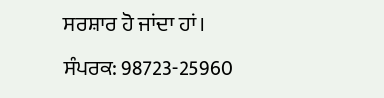ਸਰਸ਼ਾਰ ਹੋ ਜਾਂਦਾ ਹਾਂ।
ਸੰਪਰਕ: 98723-25960